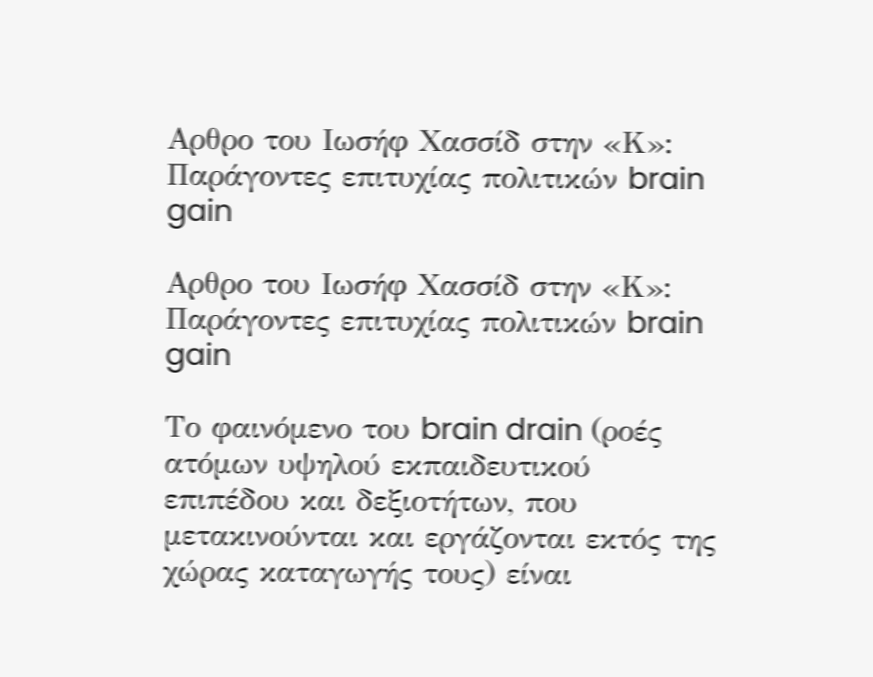Αρθρο του Ιωσήφ Χασσίδ στην «Κ»: Παράγοντες επιτυχίας πολιτικών brain gain

Αρθρο του Ιωσήφ Χασσίδ στην «Κ»: Παράγοντες επιτυχίας πολιτικών brain gain

Το φαινόμενο του brain drain (ροές ατόμων υψηλού εκπαιδευτικού επιπέδου και δεξιοτήτων, που μετακινούνται και εργάζονται εκτός της χώρας καταγωγής τους) είναι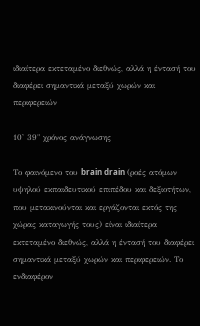ιδιαίτερα εκτεταμένο διεθνώς, αλλά η έντασή του διαφέρει σημαντικά μεταξύ χωρών και περιφερειών

10' 39" χρόνος ανάγνωσης

Το φαινόμενο του brain drain (ροές ατόμων υψηλού εκπαιδευτικού επιπέδου και δεξιοτήτων, που μετακινούνται και εργάζονται εκτός της χώρας καταγωγής τους) είναι ιδιαίτερα εκτεταμένο διεθνώς, αλλά η έντασή του διαφέρει σημαντικά μεταξύ χωρών και περιφερειών. Το ενδιαφέρον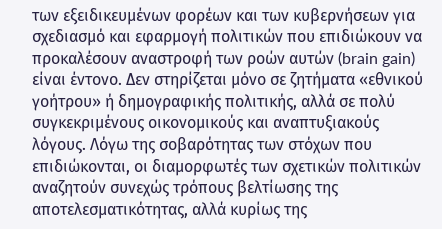των εξειδικευμένων φορέων και των κυβερνήσεων για σχεδιασμό και εφαρμογή πολιτικών που επιδιώκουν να προκαλέσουν αναστροφή των ροών αυτών (brain gain) είναι έντονο. Δεν στηρίζεται μόνο σε ζητήματα «εθνικού γοήτρου» ή δημογραφικής πολιτικής, αλλά σε πολύ συγκεκριμένους οικονομικούς και αναπτυξιακούς λόγους. Λόγω της σοβαρότητας των στόχων που επιδιώκονται, οι διαμορφωτές των σχετικών πολιτικών αναζητούν συνεχώς τρόπους βελτίωσης της αποτελεσματικότητας, αλλά κυρίως της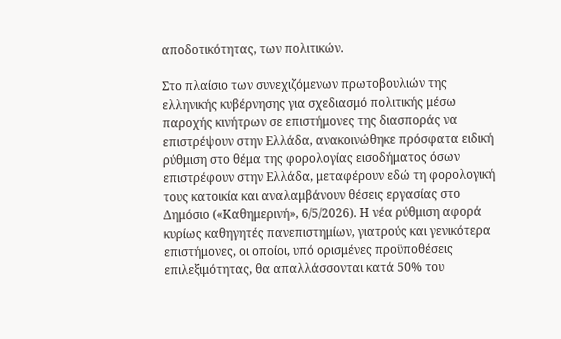αποδοτικότητας, των πολιτικών.

Στο πλαίσιο των συνεχιζόμενων πρωτοβουλιών της ελληνικής κυβέρνησης για σχεδιασμό πολιτικής μέσω παροχής κινήτρων σε επιστήμονες της διασποράς να επιστρέψουν στην Ελλάδα, ανακοινώθηκε πρόσφατα ειδική ρύθμιση στο θέμα της φορολογίας εισοδήματος όσων επιστρέφουν στην Ελλάδα, μεταφέρουν εδώ τη φορολογική τους κατοικία και αναλαμβάνουν θέσεις εργασίας στο Δημόσιο («Καθημερινή», 6/5/2026). Η νέα ρύθμιση αφορά κυρίως καθηγητές πανεπιστημίων, γιατρούς και γενικότερα επιστήμονες, οι οποίοι, υπό ορισμένες προϋποθέσεις επιλεξιμότητας, θα απαλλάσσονται κατά 50% του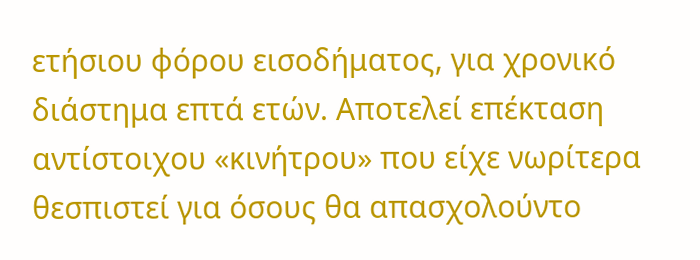ετήσιου φόρου εισοδήματος, για χρονικό διάστημα επτά ετών. Αποτελεί επέκταση αντίστοιχου «κινήτρου» που είχε νωρίτερα θεσπιστεί για όσους θα απασχολούντο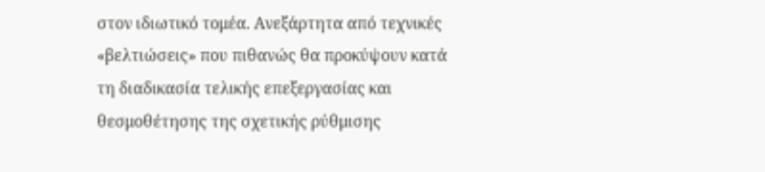στον ιδιωτικό τομέα. Ανεξάρτητα από τεχνικές «βελτιώσεις» που πιθανώς θα προκύψουν κατά τη διαδικασία τελικής επεξεργασίας και θεσμοθέτησης της σχετικής ρύθμισης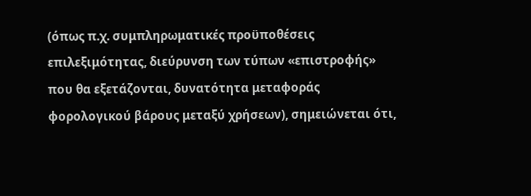(όπως π.χ. συμπληρωματικές προϋποθέσεις επιλεξιμότητας, διεύρυνση των τύπων «επιστροφής» που θα εξετάζονται, δυνατότητα μεταφοράς φορολογικού βάρους μεταξύ χρήσεων), σημειώνεται ότι,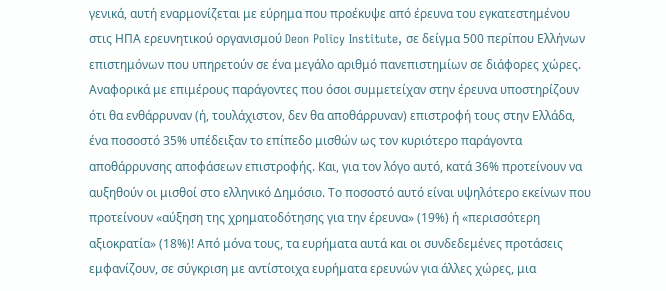γενικά, αυτή εναρμονίζεται με εύρημα που προέκυψε από έρευνα του εγκατεστημένου στις ΗΠΑ ερευνητικού οργανισμού Deon Policy Institute, σε δείγμα 500 περίπου Ελλήνων επιστημόνων που υπηρετούν σε ένα μεγάλο αριθμό πανεπιστημίων σε διάφορες χώρες. Αναφορικά με επιμέρους παράγοντες που όσοι συμμετείχαν στην έρευνα υποστηρίζουν ότι θα ενθάρρυναν (ή, τουλάχιστον, δεν θα αποθάρρυναν) επιστροφή τους στην Ελλάδα, ένα ποσοστό 35% υπέδειξαν το επίπεδο μισθών ως τον κυριότερο παράγοντα αποθάρρυνσης αποφάσεων επιστροφής. Και, για τον λόγο αυτό, κατά 36% προτείνουν να αυξηθούν οι μισθοί στο ελληνικό Δημόσιο. Το ποσοστό αυτό είναι υψηλότερο εκείνων που προτείνουν «αύξηση της χρηματοδότησης για την έρευνα» (19%) ή «περισσότερη αξιοκρατία» (18%)! Από μόνα τους, τα ευρήματα αυτά και οι συνδεδεμένες προτάσεις εμφανίζουν, σε σύγκριση με αντίστοιχα ευρήματα ερευνών για άλλες χώρες, μια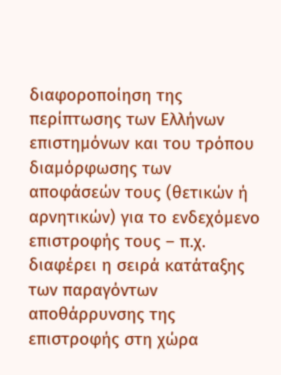διαφοροποίηση της περίπτωσης των Ελλήνων επιστημόνων και του τρόπου διαμόρφωσης των αποφάσεών τους (θετικών ή αρνητικών) για το ενδεχόμενο επιστροφής τους – π.χ. διαφέρει η σειρά κατάταξης των παραγόντων αποθάρρυνσης της επιστροφής στη χώρα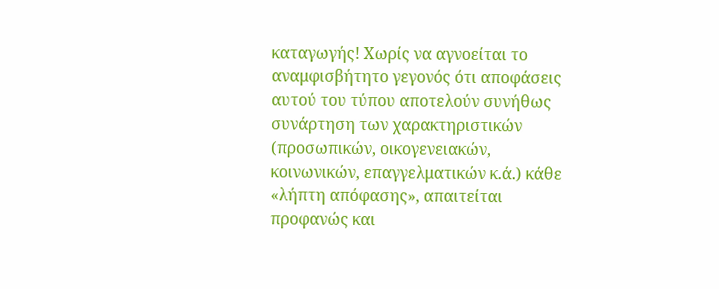καταγωγής! Χωρίς να αγνοείται το αναμφισβήτητο γεγονός ότι αποφάσεις αυτού του τύπου αποτελούν συνήθως συνάρτηση των χαρακτηριστικών (προσωπικών, οικογενειακών, κοινωνικών, επαγγελματικών κ.ά.) κάθε «λήπτη απόφασης», απαιτείται προφανώς και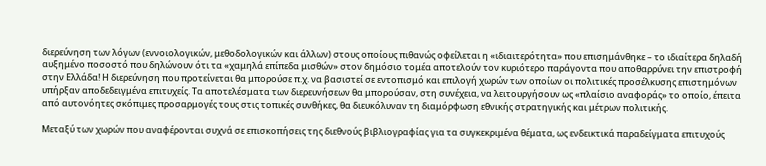διερεύνηση των λόγων (εννοιολογικών, μεθοδολογικών και άλλων) στους οποίους πιθανώς οφείλεται η «ιδιαιτερότητα» που επισημάνθηκε – το ιδιαίτερα δηλαδή αυξημένο ποσοστό που δηλώνουν ότι τα «χαμηλά επίπεδα μισθών» στον δημόσιο τομέα αποτελούν τον κυριότερο παράγοντα που αποθαρρύνει την επιστροφή στην Ελλάδα! Η διερεύνηση που προτείνεται θα μπορούσε π.χ. να βασιστεί σε εντοπισμό και επιλογή χωρών των οποίων οι πολιτικές προσέλκυσης επιστημόνων υπήρξαν αποδεδειγμένα επιτυχείς. Τα αποτελέσματα των διερευνήσεων θα μπορούσαν, στη συνέχεια, να λειτουργήσουν ως «πλαίσιο αναφοράς» το οποίο, έπειτα από αυτονόητες σκόπιμες προσαρμογές τους στις τοπικές συνθήκες, θα διευκόλυναν τη διαμόρφωση εθνικής στρατηγικής και μέτρων πολιτικής.

Μεταξύ των χωρών που αναφέρονται συχνά σε επισκοπήσεις της διεθνούς βιβλιογραφίας για τα συγκεκριμένα θέματα, ως ενδεικτικά παραδείγματα επιτυχούς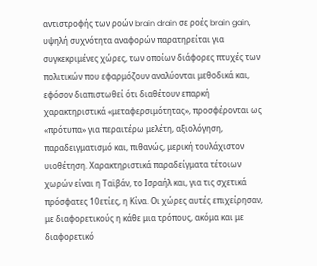αντιστροφής των ροών brain drain σε ροές brain gain, υψηλή συχνότητα αναφορών παρατηρείται για συγκεκριμένες χώρες, των οποίων διάφορες πτυχές των πολιτικών που εφαρμόζουν αναλύονται μεθοδικά και, εφόσον διαπιστωθεί ότι διαθέτουν επαρκή χαρακτηριστικά «μεταφερσιμότητας», προσφέρονται ως «πρότυπα» για περαιτέρω μελέτη, αξιολόγηση, παραδειγματισμό και, πιθανώς, μερική τουλάχιστον υιοθέτηση. Χαρακτηριστικά παραδείγματα τέτοιων χωρών είναι η Ταϊβάν, το Ισραήλ και, για τις σχετικά πρόσφατες 10ετίες, η Κίνα. Οι χώρες αυτές επιχείρησαν, με διαφορετικούς η κάθε μια τρόπους, ακόμα και με διαφορετικό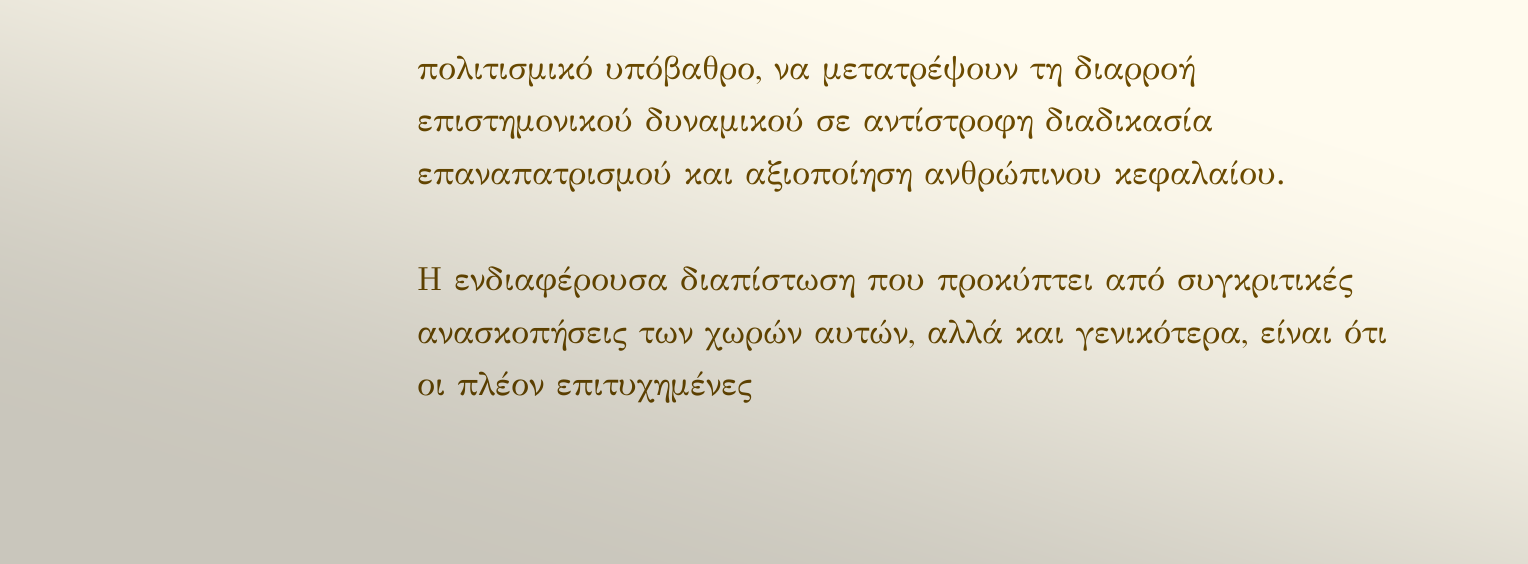πολιτισμικό υπόβαθρο, να μετατρέψουν τη διαρροή επιστημονικού δυναμικού σε αντίστροφη διαδικασία επαναπατρισμού και αξιοποίηση ανθρώπινου κεφαλαίου.

Η ενδιαφέρουσα διαπίστωση που προκύπτει από συγκριτικές ανασκοπήσεις των χωρών αυτών, αλλά και γενικότερα, είναι ότι οι πλέον επιτυχημένες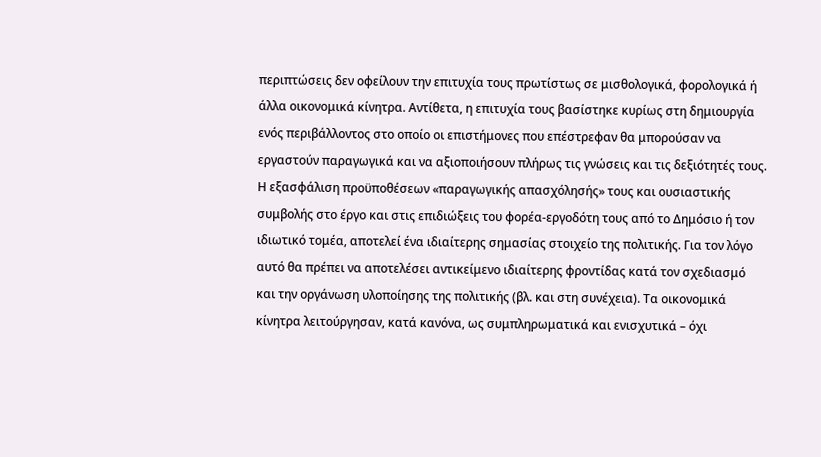περιπτώσεις δεν οφείλουν την επιτυχία τους πρωτίστως σε μισθολογικά, φορολογικά ή άλλα οικονομικά κίνητρα. Αντίθετα, η επιτυχία τους βασίστηκε κυρίως στη δημιουργία ενός περιβάλλοντος στο οποίο οι επιστήμονες που επέστρεφαν θα μπορούσαν να εργαστούν παραγωγικά και να αξιοποιήσουν πλήρως τις γνώσεις και τις δεξιότητές τους. Η εξασφάλιση προϋποθέσεων «παραγωγικής απασχόλησής» τους και ουσιαστικής συμβολής στο έργο και στις επιδιώξεις του φορέα-εργοδότη τους από το Δημόσιο ή τον ιδιωτικό τομέα, αποτελεί ένα ιδιαίτερης σημασίας στοιχείο της πολιτικής. Για τον λόγο αυτό θα πρέπει να αποτελέσει αντικείμενο ιδιαίτερης φροντίδας κατά τον σχεδιασμό και την οργάνωση υλοποίησης της πολιτικής (βλ. και στη συνέχεια). Τα οικονομικά κίνητρα λειτούργησαν, κατά κανόνα, ως συμπληρωματικά και ενισχυτικά – όχι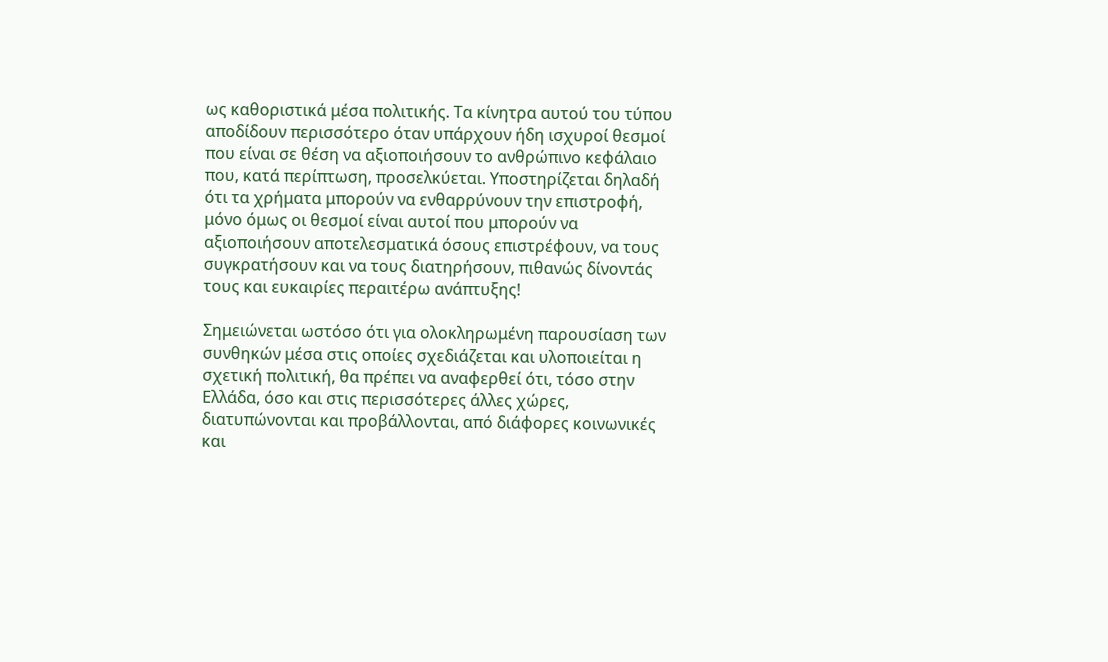ως καθοριστικά μέσα πολιτικής. Τα κίνητρα αυτού του τύπου αποδίδουν περισσότερο όταν υπάρχουν ήδη ισχυροί θεσμοί που είναι σε θέση να αξιοποιήσουν το ανθρώπινο κεφάλαιο που, κατά περίπτωση, προσελκύεται. Υποστηρίζεται δηλαδή ότι τα χρήματα μπορούν να ενθαρρύνουν την επιστροφή, μόνο όμως οι θεσμοί είναι αυτοί που μπορούν να αξιοποιήσουν αποτελεσματικά όσους επιστρέφουν, να τους συγκρατήσουν και να τους διατηρήσουν, πιθανώς δίνοντάς τους και ευκαιρίες περαιτέρω ανάπτυξης!

Σημειώνεται ωστόσο ότι για ολοκληρωμένη παρουσίαση των συνθηκών μέσα στις οποίες σχεδιάζεται και υλοποιείται η σχετική πολιτική, θα πρέπει να αναφερθεί ότι, τόσο στην Ελλάδα, όσο και στις περισσότερες άλλες χώρες, διατυπώνονται και προβάλλονται, από διάφορες κοινωνικές και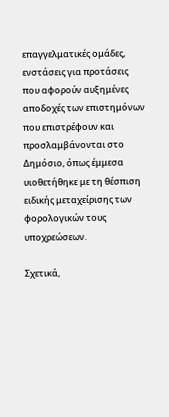επαγγελματικές ομάδες, ενστάσεις για προτάσεις που αφορούν αυξημένες αποδοχές των επιστημόνων που επιστρέφουν και προσλαμβάνονται στο Δημόσιο, όπως έμμεσα υιοθετήθηκε με τη θέσπιση ειδικής μεταχείρισης των φορολογικών τους υποχρεώσεων.

Σχετικά,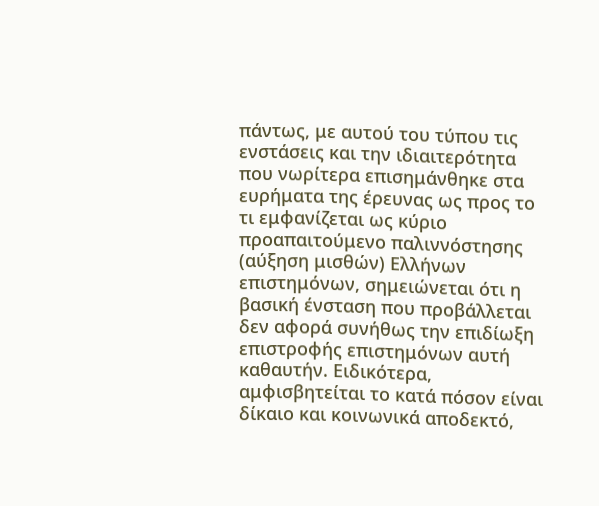πάντως, με αυτού του τύπου τις ενστάσεις και την ιδιαιτερότητα που νωρίτερα επισημάνθηκε στα ευρήματα της έρευνας ως προς το τι εμφανίζεται ως κύριο προαπαιτούμενο παλιννόστησης (αύξηση μισθών) Ελλήνων επιστημόνων, σημειώνεται ότι η βασική ένσταση που προβάλλεται δεν αφορά συνήθως την επιδίωξη επιστροφής επιστημόνων αυτή καθαυτήν. Ειδικότερα, αμφισβητείται το κατά πόσον είναι δίκαιο και κοινωνικά αποδεκτό,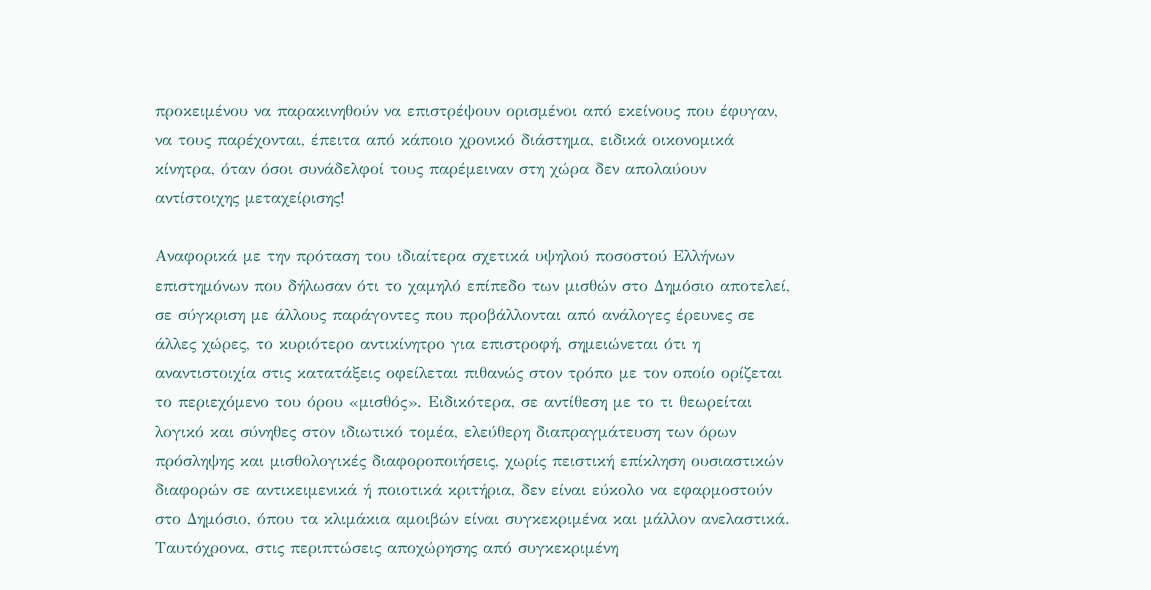προκειμένου να παρακινηθούν να επιστρέψουν ορισμένοι από εκείνους που έφυγαν, να τους παρέχονται, έπειτα από κάποιο χρονικό διάστημα, ειδικά οικονομικά κίνητρα, όταν όσοι συνάδελφοί τους παρέμειναν στη χώρα δεν απολαύουν αντίστοιχης μεταχείρισης!

Αναφορικά με την πρόταση του ιδιαίτερα σχετικά υψηλού ποσοστού Ελλήνων επιστημόνων που δήλωσαν ότι το χαμηλό επίπεδο των μισθών στο Δημόσιο αποτελεί, σε σύγκριση με άλλους παράγοντες που προβάλλονται από ανάλογες έρευνες σε άλλες χώρες, το κυριότερο αντικίνητρο για επιστροφή, σημειώνεται ότι η αναντιστοιχία στις κατατάξεις οφείλεται πιθανώς στον τρόπο με τον οποίο ορίζεται το περιεχόμενο του όρου «μισθός». Ειδικότερα, σε αντίθεση με το τι θεωρείται λογικό και σύνηθες στον ιδιωτικό τομέα, ελεύθερη διαπραγμάτευση των όρων πρόσληψης και μισθολογικές διαφοροποιήσεις, χωρίς πειστική επίκληση ουσιαστικών διαφορών σε αντικειμενικά ή ποιοτικά κριτήρια, δεν είναι εύκολο να εφαρμοστούν στο Δημόσιο, όπου τα κλιμάκια αμοιβών είναι συγκεκριμένα και μάλλον ανελαστικά. Ταυτόχρονα, στις περιπτώσεις αποχώρησης από συγκεκριμένη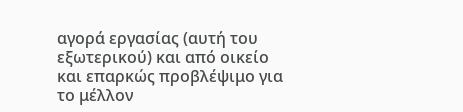αγορά εργασίας (αυτή του εξωτερικού) και από οικείο και επαρκώς προβλέψιμο για το μέλλον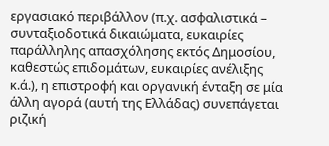εργασιακό περιβάλλον (π.χ. ασφαλιστικά – συνταξιοδοτικά δικαιώματα, ευκαιρίες παράλληλης απασχόλησης εκτός Δημοσίου, καθεστώς επιδομάτων, ευκαιρίες ανέλιξης κ.ά.), η επιστροφή και οργανική ένταξη σε μία άλλη αγορά (αυτή της Ελλάδας) συνεπάγεται ριζική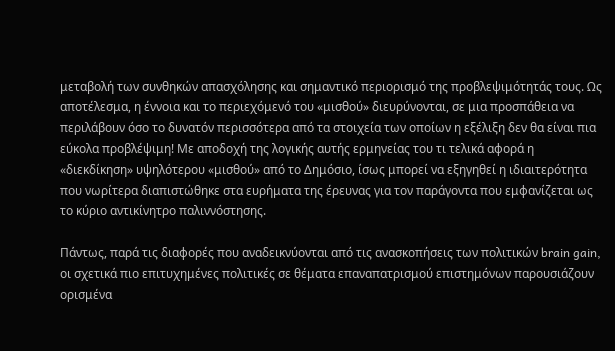μεταβολή των συνθηκών απασχόλησης και σημαντικό περιορισμό της προβλεψιμότητάς τους. Ως αποτέλεσμα, η έννοια και το περιεχόμενό του «μισθού» διευρύνονται, σε μια προσπάθεια να περιλάβουν όσο το δυνατόν περισσότερα από τα στοιχεία των οποίων η εξέλιξη δεν θα είναι πια εύκολα προβλέψιμη! Με αποδοχή της λογικής αυτής ερμηνείας του τι τελικά αφορά η «διεκδίκηση» υψηλότερου «μισθού» από το Δημόσιο, ίσως μπορεί να εξηγηθεί η ιδιαιτερότητα που νωρίτερα διαπιστώθηκε στα ευρήματα της έρευνας για τον παράγοντα που εμφανίζεται ως το κύριο αντικίνητρο παλιννόστησης.

Πάντως, παρά τις διαφορές που αναδεικνύονται από τις ανασκοπήσεις των πολιτικών brain gain, οι σχετικά πιο επιτυχημένες πολιτικές σε θέματα επαναπατρισμού επιστημόνων παρουσιάζουν ορισμένα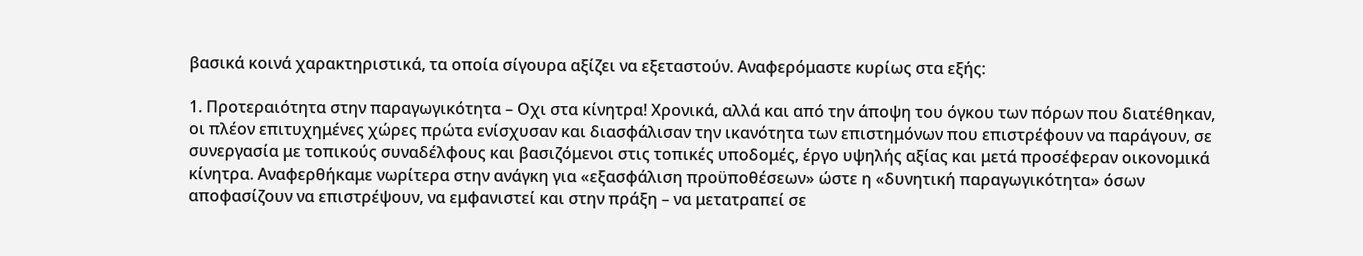βασικά κοινά χαρακτηριστικά, τα οποία σίγουρα αξίζει να εξεταστούν. Αναφερόμαστε κυρίως στα εξής:

1. Προτεραιότητα στην παραγωγικότητα – Οχι στα κίνητρα! Χρονικά, αλλά και από την άποψη του όγκου των πόρων που διατέθηκαν, οι πλέον επιτυχημένες χώρες πρώτα ενίσχυσαν και διασφάλισαν την ικανότητα των επιστημόνων που επιστρέφουν να παράγουν, σε συνεργασία με τοπικούς συναδέλφους και βασιζόμενοι στις τοπικές υποδομές, έργο υψηλής αξίας και μετά προσέφεραν οικονομικά κίνητρα. Αναφερθήκαμε νωρίτερα στην ανάγκη για «εξασφάλιση προϋποθέσεων» ώστε η «δυνητική παραγωγικότητα» όσων αποφασίζουν να επιστρέψουν, να εμφανιστεί και στην πράξη – να μετατραπεί σε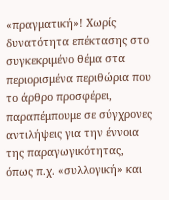«πραγματική»! Χωρίς δυνατότητα επέκτασης στο συγκεκριμένο θέμα στα περιορισμένα περιθώρια που το άρθρο προσφέρει, παραπέμπουμε σε σύγχρονες αντιλήψεις για την έννοια της παραγωγικότητας, όπως π.χ. «συλλογική» και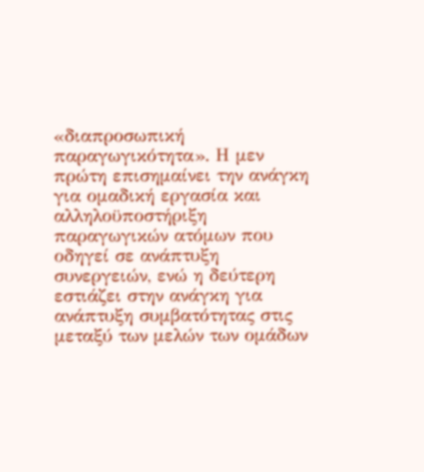«διαπροσωπική παραγωγικότητα». Η μεν πρώτη επισημαίνει την ανάγκη για ομαδική εργασία και αλληλοϋποστήριξη παραγωγικών ατόμων που οδηγεί σε ανάπτυξη συνεργειών, ενώ η δεύτερη εστιάζει στην ανάγκη για ανάπτυξη συμβατότητας στις μεταξύ των μελών των ομάδων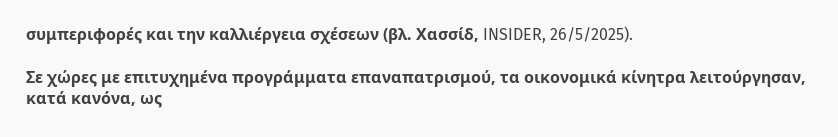συμπεριφορές και την καλλιέργεια σχέσεων (βλ. Χασσίδ, INSIDER, 26/5/2025).

Σε χώρες με επιτυχημένα προγράμματα επαναπατρισμού, τα οικονομικά κίνητρα λειτούργησαν, κατά κανόνα, ως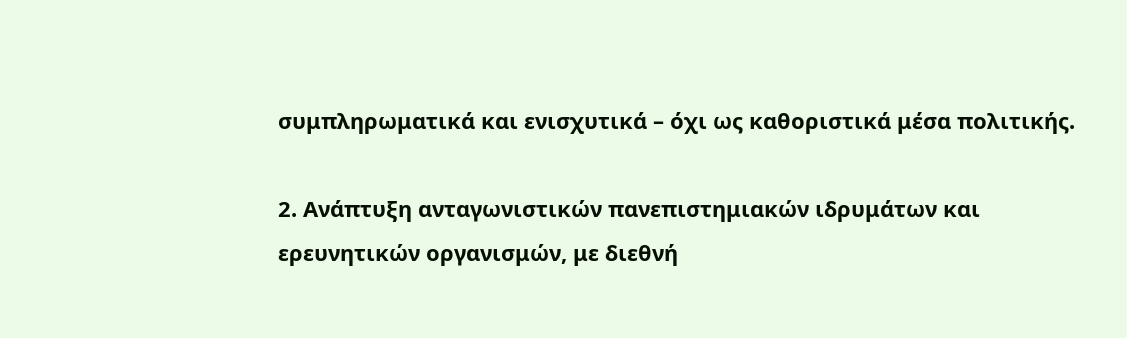συμπληρωματικά και ενισχυτικά – όχι ως καθοριστικά μέσα πολιτικής.

2. Ανάπτυξη ανταγωνιστικών πανεπιστημιακών ιδρυμάτων και ερευνητικών οργανισμών, με διεθνή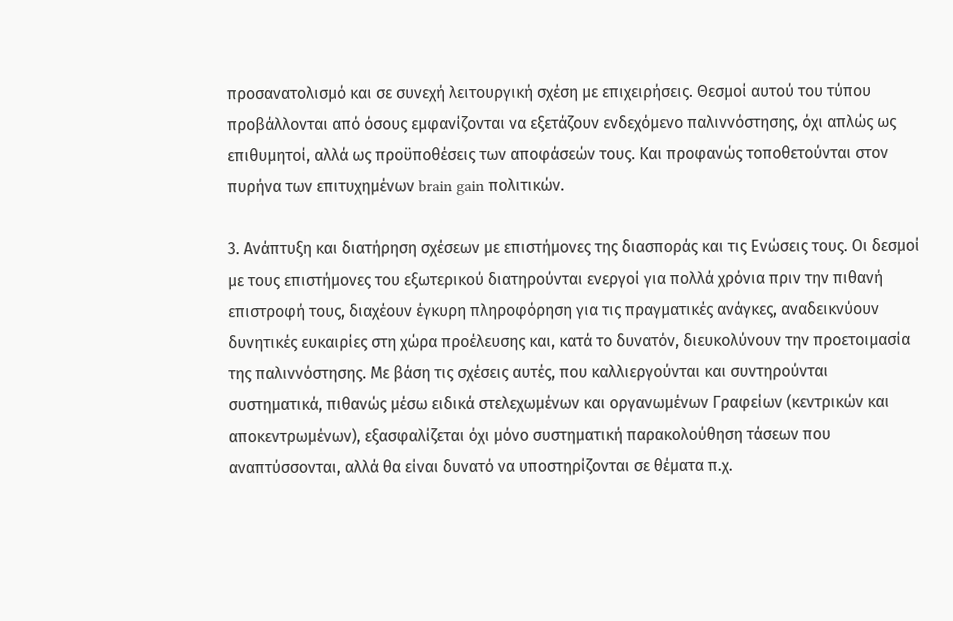προσανατολισμό και σε συνεχή λειτουργική σχέση με επιχειρήσεις. Θεσμοί αυτού του τύπου προβάλλονται από όσους εμφανίζονται να εξετάζουν ενδεχόμενο παλιννόστησης, όχι απλώς ως επιθυμητοί, αλλά ως προϋποθέσεις των αποφάσεών τους. Και προφανώς τοποθετούνται στον πυρήνα των επιτυχημένων brain gain πολιτικών.

3. Ανάπτυξη και διατήρηση σχέσεων με επιστήμονες της διασποράς και τις Ενώσεις τους. Οι δεσμοί με τους επιστήμονες του εξωτερικού διατηρούνται ενεργοί για πολλά χρόνια πριν την πιθανή επιστροφή τους, διαχέουν έγκυρη πληροφόρηση για τις πραγματικές ανάγκες, αναδεικνύουν δυνητικές ευκαιρίες στη χώρα προέλευσης και, κατά το δυνατόν, διευκολύνουν την προετοιμασία της παλιννόστησης. Με βάση τις σχέσεις αυτές, που καλλιεργούνται και συντηρούνται συστηματικά, πιθανώς μέσω ειδικά στελεχωμένων και οργανωμένων Γραφείων (κεντρικών και αποκεντρωμένων), εξασφαλίζεται όχι μόνο συστηματική παρακολούθηση τάσεων που αναπτύσσονται, αλλά θα είναι δυνατό να υποστηρίζονται σε θέματα π.χ.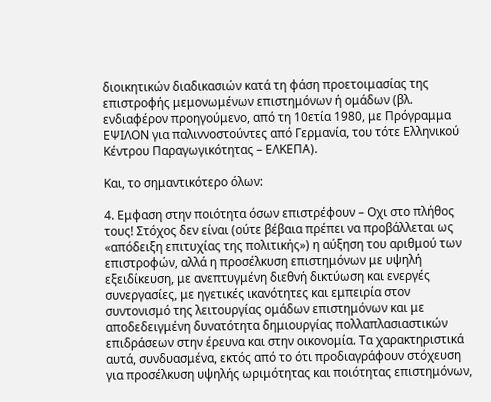διοικητικών διαδικασιών κατά τη φάση προετοιμασίας της επιστροφής μεμονωμένων επιστημόνων ή ομάδων (βλ. ενδιαφέρον προηγούμενο, από τη 10ετία 1980, με Πρόγραμμα ΕΨΙΛΟΝ για παλιννοστούντες από Γερμανία, του τότε Ελληνικού Κέντρου Παραγωγικότητας – ΕΛΚΕΠΑ).

Και, το σημαντικότερο όλων:

4. Εμφαση στην ποιότητα όσων επιστρέφουν – Οχι στo πλήθος τους! Στόχος δεν είναι (ούτε βέβαια πρέπει να προβάλλεται ως «απόδειξη επιτυχίας της πολιτικής») η αύξηση του αριθμού των επιστροφών, αλλά η προσέλκυση επιστημόνων με υψηλή εξειδίκευση, με ανεπτυγμένη διεθνή δικτύωση και ενεργές συνεργασίες, με ηγετικές ικανότητες και εμπειρία στον συντονισμό της λειτουργίας ομάδων επιστημόνων και με αποδεδειγμένη δυνατότητα δημιουργίας πολλαπλασιαστικών επιδράσεων στην έρευνα και στην οικονομία. Τα χαρακτηριστικά αυτά, συνδυασμένα, εκτός από το ότι προδιαγράφουν στόχευση για προσέλκυση υψηλής ωριμότητας και ποιότητας επιστημόνων,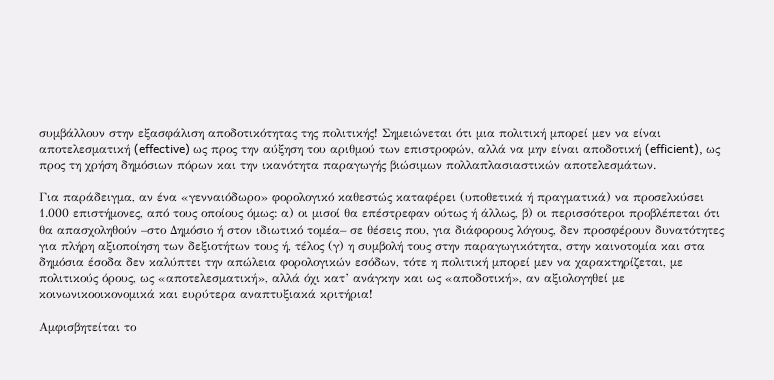συμβάλλουν στην εξασφάλιση αποδοτικότητας της πολιτικής! Σημειώνεται ότι μια πολιτική μπορεί μεν να είναι αποτελεσματική (effective) ως προς την αύξηση του αριθμού των επιστροφών, αλλά να μην είναι αποδοτική (efficient), ως προς τη χρήση δημόσιων πόρων και την ικανότητα παραγωγής βιώσιμων πολλαπλασιαστικών αποτελεσμάτων.

Για παράδειγμα, αν ένα «γενναιόδωρο» φορολογικό καθεστώς καταφέρει (υποθετικά ή πραγματικά) να προσελκύσει 1.000 επιστήμονες, από τους οποίους όμως: α) οι μισοί θα επέστρεφαν ούτως ή άλλως, β) οι περισσότεροι προβλέπεται ότι θα απασχοληθούν –στο Δημόσιο ή στον ιδιωτικό τομέα– σε θέσεις που, για διάφορους λόγους, δεν προσφέρουν δυνατότητες για πλήρη αξιοποίηση των δεξιοτήτων τους ή, τέλος (γ) η συμβολή τους στην παραγωγικότητα, στην καινοτομία και στα δημόσια έσοδα δεν καλύπτει την απώλεια φορολογικών εσόδων, τότε η πολιτική μπορεί μεν να χαρακτηρίζεται, με πολιτικούς όρους, ως «αποτελεσματική», αλλά όχι κατ’ ανάγκην και ως «αποδοτική», αν αξιολογηθεί με κοινωνικοοικονομικά και ευρύτερα αναπτυξιακά κριτήρια!

Αμφισβητείται το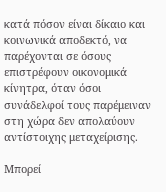κατά πόσον είναι δίκαιο και κοινωνικά αποδεκτό, να παρέχονται σε όσους επιστρέφουν οικονομικά κίνητρα, όταν όσοι συνάδελφοί τους παρέμειναν στη χώρα δεν απολαύουν αντίστοιχης μεταχείρισης.

Μπορεί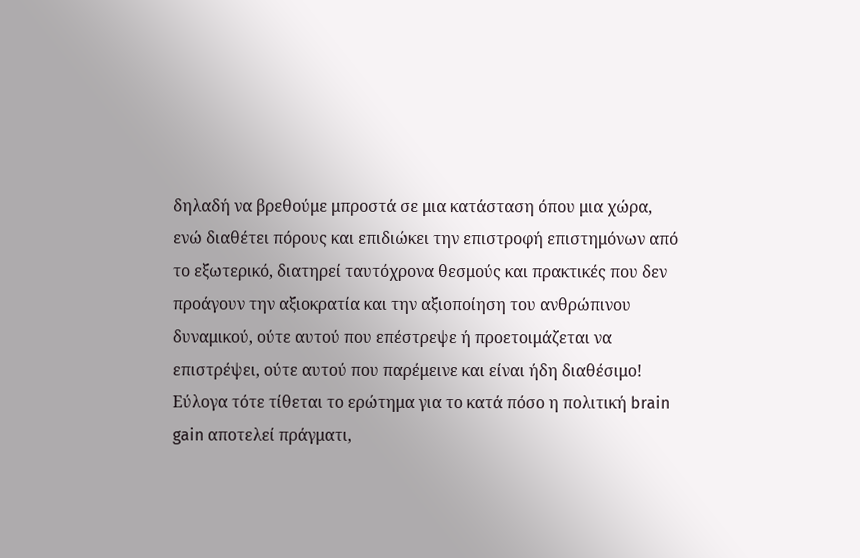δηλαδή να βρεθούμε μπροστά σε μια κατάσταση όπου μια χώρα, ενώ διαθέτει πόρους και επιδιώκει την επιστροφή επιστημόνων από το εξωτερικό, διατηρεί ταυτόχρονα θεσμούς και πρακτικές που δεν προάγουν την αξιοκρατία και την αξιοποίηση του ανθρώπινου δυναμικού, ούτε αυτού που επέστρεψε ή προετοιμάζεται να επιστρέψει, ούτε αυτού που παρέμεινε και είναι ήδη διαθέσιμο! Εύλογα τότε τίθεται το ερώτημα για το κατά πόσο η πολιτική brain gain αποτελεί πράγματι,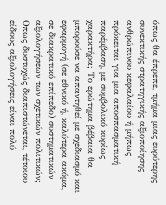όπως θα έπρεπε, τμήμα μιας ευρύτερης συνεκτικής στρατηγικής αξιοποίησης ανθρώπινου κεφαλαίου ή μήπως πρόκειται για μια αποσπασματική παρέμβαση, με συμβολικό κυρίως χαρακτήρα; Το ερώτημα βέβαια θα μπορούσε να απαντηθεί με σχεδιασμό και εφαρμογή (σε εθνικό ή, καλύτερα ακόμα, σε διακρατικό επίπεδο) συστηματικών αξιολογήσεων των σχετικών πολιτικών; Οπως δυστυχώς διαπιστώνεται, τέτοιου είδους αξιολογήσεις είναι πολύ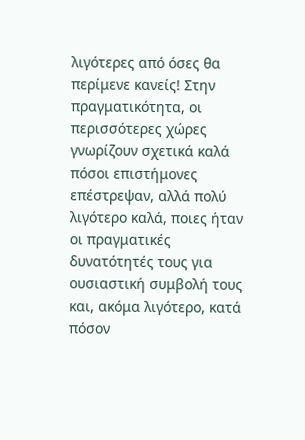λιγότερες από όσες θα περίμενε κανείς! Στην πραγματικότητα, οι περισσότερες χώρες γνωρίζουν σχετικά καλά πόσοι επιστήμονες επέστρεψαν, αλλά πολύ λιγότερο καλά, ποιες ήταν οι πραγματικές δυνατότητές τους για ουσιαστική συμβολή τους και, ακόμα λιγότερο, κατά πόσον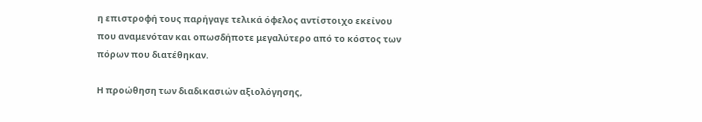η επιστροφή τους παρήγαγε τελικά όφελος αντίστοιχο εκείνου που αναμενόταν και οπωσδήποτε μεγαλύτερο από το κόστος των πόρων που διατέθηκαν.

Η προώθηση των διαδικασιών αξιολόγησης,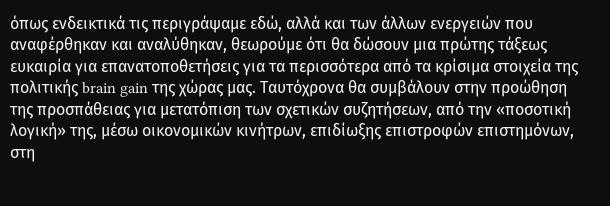όπως ενδεικτικά τις περιγράψαμε εδώ, αλλά και των άλλων ενεργειών που αναφέρθηκαν και αναλύθηκαν, θεωρούμε ότι θα δώσουν μια πρώτης τάξεως ευκαιρία για επανατοποθετήσεις για τα περισσότερα από τα κρίσιμα στοιχεία της πολιτικής brain gain της χώρας μας. Ταυτόχρονα θα συμβάλουν στην προώθηση της προσπάθειας για μετατόπιση των σχετικών συζητήσεων, από την «ποσοτική λογική» της, μέσω οικονομικών κινήτρων, επιδίωξης επιστροφών επιστημόνων, στη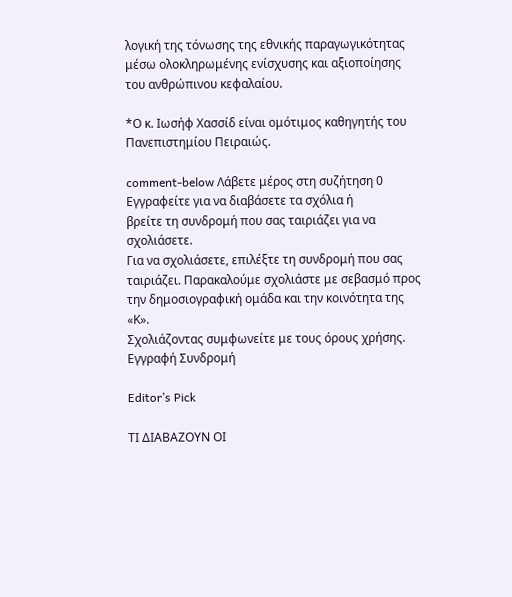λογική της τόνωσης της εθνικής παραγωγικότητας μέσω ολοκληρωμένης ενίσχυσης και αξιοποίησης του ανθρώπινου κεφαλαίου.

*Ο κ. Ιωσήφ Χασσίδ είναι ομότιμος καθηγητής του Πανεπιστημίου Πειραιώς.

comment-below Λάβετε μέρος στη συζήτηση 0 Εγγραφείτε για να διαβάσετε τα σχόλια ή
βρείτε τη συνδρομή που σας ταιριάζει για να σχολιάσετε.
Για να σχολιάσετε, επιλέξτε τη συνδρομή που σας ταιριάζει. Παρακαλούμε σχολιάστε με σεβασμό προς την δημοσιογραφική ομάδα και την κοινότητα της «Κ».
Σχολιάζοντας συμφωνείτε με τους όρους χρήσης.
Εγγραφή Συνδρομή

Editor’s Pick

ΤΙ ΔΙΑΒΑΖΟΥΝ ΟΙ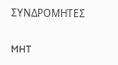ΣΥΝΔΡΟΜΗΤΕΣ

MHT